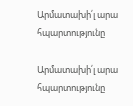Արմատախի՛լ արա հպարտությունը

Արմատախի՛լ արա հպարտությունը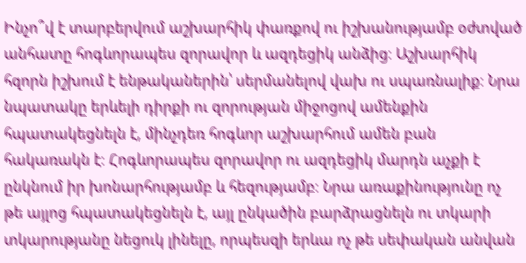Ինչո՞վ է տարբերվում աշխարհիկ փառքով ու իշխանությամբ օժտված անհատը հոգևորապես զորավոր և ազդեցիկ անձից։ Աշխարհիկ հզորն իշխում է ենթականերին՝ սերմանելով վախ ու սպառնալիք։ Նրա նպատակը երևելի դիրքի ու զորության միջոցով ամենքին հպատակեցնելն է, մինչդեռ հոգևոր աշխարհում ամեն բան հակառակն է։ Հոգևորապես զորավոր ու ազդեցիկ մարդն աչքի է ընկնում իր խոնարհությամբ և հեզությամբ։ Նրա առաքինությունը ոչ թե այլոց հպատակեցնելն է, այլ ընկածին բարձրացնելն ու տկարի տկարությանը նեցուկ լինելը, որպեսզի երևա ոչ թե սեփական անվան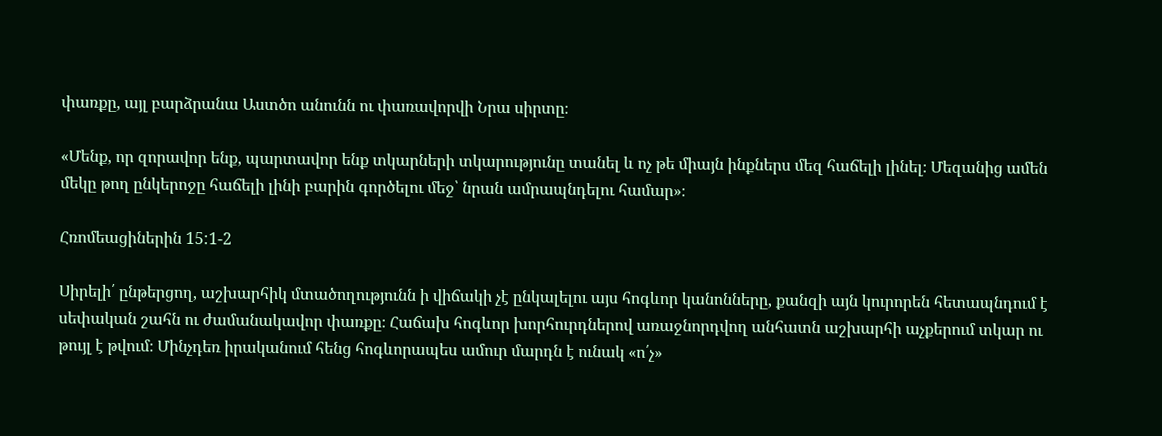փառքը, այլ բարձրանա Աստծո անունն ու փառավորվի Նրա սիրտը։

«Մենք, որ զորավոր ենք, պարտավոր ենք տկարների տկարությունը տանել և ոչ թե միայն ինքներս մեզ հաճելի լինել։ Մեզանից ամեն մեկը թող ընկերոջը հաճելի լինի բարին գործելու մեջ՝ նրան ամրապնդելու համար»։

Հռոմեացիներին 15:1-2

Սիրելի՛ ընթերցող, աշխարհիկ մտածողությունն ի վիճակի չէ ընկալելու այս հոգևոր կանոնները, քանզի այն կուրորեն հետապնդում է սեփական շահն ու ժամանակավոր փառքը։ Հաճախ հոգևոր խորհուրդներով առաջնորդվող անհատն աշխարհի աչքերում տկար ու թույլ է թվում։ Մինչդեռ իրականում հենց հոգևորապես ամուր մարդն է ունակ «ո՛չ»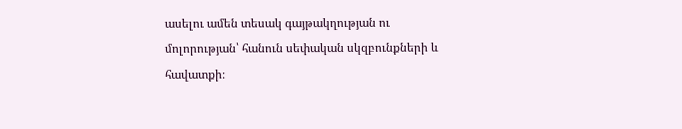ասելու ամեն տեսակ գայթակղության ու մոլորության՝ հանուն սեփական սկզբունքների և հավատքի։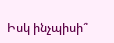Իսկ ինչպիսի՞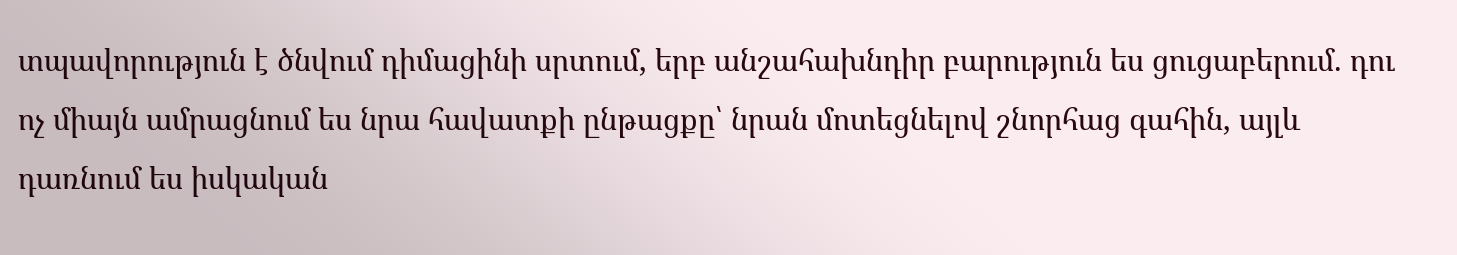տպավորություն է ծնվում դիմացինի սրտում, երբ անշահախնդիր բարություն ես ցուցաբերում. դու ոչ միայն ամրացնում ես նրա հավատքի ընթացքը՝ նրան մոտեցնելով շնորհաց գահին, այլև դառնում ես իսկական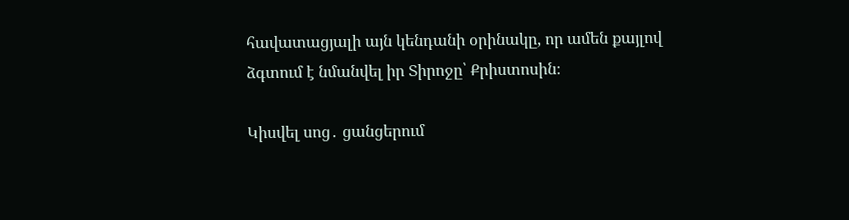հավատացյալի այն կենդանի օրինակը, որ ամեն քայլով ձգտում է նմանվել իր Տիրոջը՝ Քրիստոսին։

Կիսվել սոց․ ցանցերում